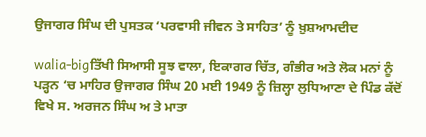ਉਜਾਗਰ ਸਿੰਘ ਦੀ ਪੁਸਤਕ ‘ਪਰਵਾਸੀ ਜੀਵਨ ਤੇ ਸਾਹਿਤ’ ਨੂੰ ਖ਼ੁਸ਼ਆਮਦੀਦ

walia-bigਤਿੱਖੀ ਸਿਆਸੀ ਸੂਝ ਵਾਲਾ, ਇਕਾਗਰ ਚਿੱਤ, ਗੰਭੀਰ ਅਤੇ ਲੋਕ ਮਨਾਂ ਨੂੰ ਪੜ੍ਹਨ ‘ਚ ਮਾਹਿਰ ਉਜਾਗਰ ਸਿੰਘ 20 ਮਈ 1949 ਨੂੰ ਜ਼ਿਲ੍ਹਾ ਲੁਧਿਆਣਾ ਦੇ ਪਿੰਡ ਕੱਦੋਂ ਵਿਖੇ ਸ. ਅਰਜਨ ਸਿੰਘ ਅ ਤੇ ਮਾਤਾ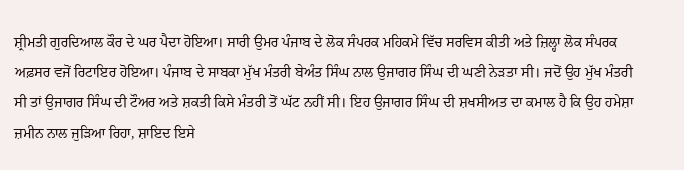ਸ਼੍ਰੀਮਤੀ ਗੁਰਦਿਆਲ ਕੌਰ ਦੇ ਘਰ ਪੈਦਾ ਹੋਇਆ। ਸਾਰੀ ਉਮਰ ਪੰਜਾਬ ਦੇ ਲੋਕ ਸੰਪਰਕ ਮਹਿਕਮੇ ਵਿੱਚ ਸਰਵਿਸ ਕੀਤੀ ਅਤੇ ਜ਼ਿਲ੍ਹਾ ਲੋਕ ਸੰਪਰਕ  ਅਫ਼ਸਰ ਵਜੋਂ ਰਿਟਾਇਰ ਹੋਇਆ। ਪੰਜਾਬ ਦੇ ਸਾਬਕਾ ਮੁੱਖ ਮੰਤਰੀ ਬੇਅੰਤ ਸਿੰਘ ਨਾਲ ਉਜਾਗਰ ਸਿੰਘ ਦੀ ਘਣੀ ਨੇੜਤਾ ਸੀ। ਜਦੋਂ ਉਹ ਮੁੱਖ ਮੰਤਰੀ ਸੀ ਤਾਂ ਉਜਾਗਰ ਸਿੰਘ ਦੀ ਟੌਅਰ ਅਤੇ ਸ਼ਕਤੀ ਕਿਸੇ ਮੰਤਰੀ ਤੋਂ ਘੱਟ ਨਹੀਂ ਸੀ। ਇਹ ਉਜਾਗਰ ਸਿੰਘ ਦੀ ਸ਼ਖਸੀਅਤ ਦਾ ਕਮਾਲ ਹੈ ਕਿ ਉਹ ਹਮੇਸ਼ਾ ਜ਼ਮੀਨ ਨਾਲ ਜੁੜਿਆ ਰਿਹਾ, ਸ਼ਾਇਦ ਇਸੇ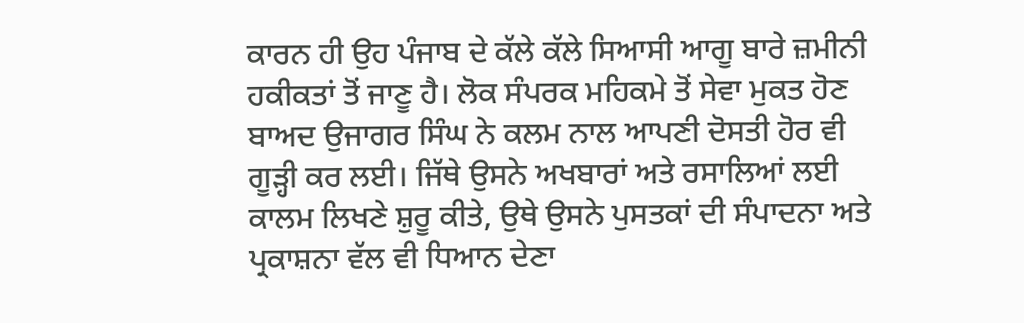ਕਾਰਨ ਹੀ ਉਹ ਪੰਜਾਬ ਦੇ ਕੱਲੇ ਕੱਲੇ ਸਿਆਸੀ ਆਗੂ ਬਾਰੇ ਜ਼ਮੀਨੀ ਹਕੀਕਤਾਂ ਤੋਂ ਜਾਣੂ ਹੈ। ਲੋਕ ਸੰਪਰਕ ਮਹਿਕਮੇ ਤੋਂ ਸੇਵਾ ਮੁਕਤ ਹੋਣ ਬਾਅਦ ਉਜਾਗਰ ਸਿੰਘ ਨੇ ਕਲਮ ਨਾਲ ਆਪਣੀ ਦੋਸਤੀ ਹੋਰ ਵੀ ਗੂੜ੍ਹੀ ਕਰ ਲਈ। ਜਿੱਥੇ ਉਸਨੇ ਅਖਬਾਰਾਂ ਅਤੇ ਰਸਾਲਿਆਂ ਲਈ ਕਾਲਮ ਲਿਖਣੇ ਸ਼ੁਰੂ ਕੀਤੇ, ਉਥੇ ਉਸਨੇ ਪੁਸਤਕਾਂ ਦੀ ਸੰਪਾਦਨਾ ਅਤੇ ਪ੍ਰਕਾਸ਼ਨਾ ਵੱਲ ਵੀ ਧਿਆਨ ਦੇਣਾ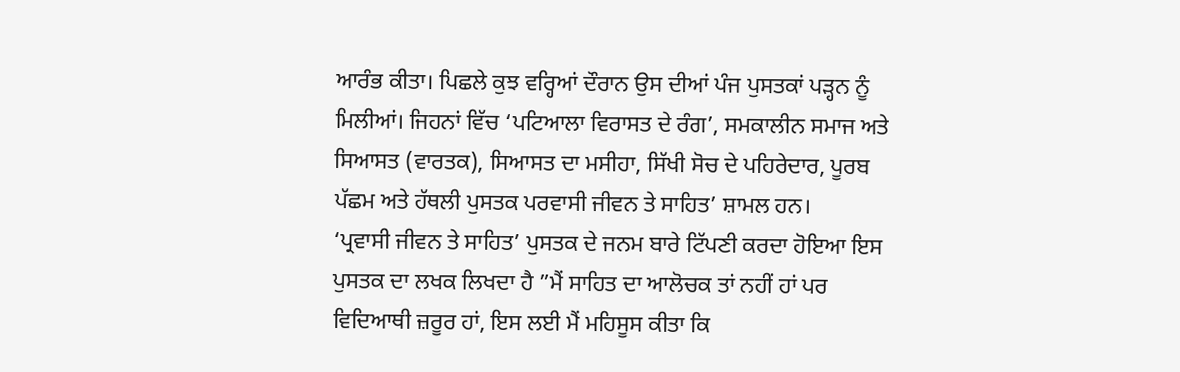ਆਰੰਭ ਕੀਤਾ। ਪਿਛਲੇ ਕੁਝ ਵਰ੍ਹਿਆਂ ਦੌਰਾਨ ਉਸ ਦੀਆਂ ਪੰਜ ਪੁਸਤਕਾਂ ਪੜ੍ਹਨ ਨੂੰ ਮਿਲੀਆਂ। ਜਿਹਨਾਂ ਵਿੱਚ ‘ਪਟਿਆਲਾ ਵਿਰਾਸਤ ਦੇ ਰੰਗ’, ਸਮਕਾਲੀਨ ਸਮਾਜ ਅਤੇ ਸਿਆਸਤ (ਵਾਰਤਕ), ਸਿਆਸਤ ਦਾ ਮਸੀਹਾ, ਸਿੱਖੀ ਸੋਚ ਦੇ ਪਹਿਰੇਦਾਰ, ਪੂਰਬ ਪੱਛਮ ਅਤੇ ਹੱਥਲੀ ਪੁਸਤਕ ਪਰਵਾਸੀ ਜੀਵਨ ਤੇ ਸਾਹਿਤ’ ਸ਼ਾਮਲ ਹਨ।
‘ਪ੍ਰਵਾਸੀ ਜੀਵਨ ਤੇ ਸਾਹਿਤ’ ਪੁਸਤਕ ਦੇ ਜਨਮ ਬਾਰੇ ਟਿੱਪਣੀ ਕਰਦਾ ਹੋਇਆ ਇਸ ਪੁਸਤਕ ਦਾ ਲਖਕ ਲਿਖਦਾ ਹੈ ”ਮੈਂ ਸਾਹਿਤ ਦਾ ਆਲੋਚਕ ਤਾਂ ਨਹੀਂ ਹਾਂ ਪਰ ਵਿਦਿਆਥੀ ਜ਼ਰੂਰ ਹਾਂ, ਇਸ ਲਈ ਮੈਂ ਮਹਿਸੂਸ ਕੀਤਾ ਕਿ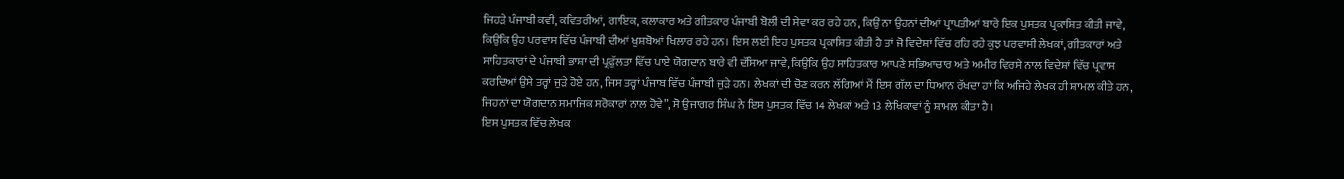ਜਿਹੜੇ ਪੰਜਾਬੀ ਕਵੀ, ਕਵਿਤਰੀਆਂ, ਗਾਇਕ, ਕਲਾਕਾਰ ਅਤੇ ਗੀਤਕਾਰ ਪੰਜਾਬੀ ਬੋਲੀ ਦੀ ਸੇਵਾ ਕਰ ਰਹੇ ਹਨ, ਕਿਉਂ ਨਾ ਉਹਨਾਂ ਦੀਆਂ ਪ੍ਰਾਪਤੀਆਂ ਬਾਰੇ ਇਕ ਪੁਸਤਕ ਪ੍ਰਕਾਸ਼ਿਤ ਕੀਤੀ ਜਾਵੇ, ਕਿਉਂਕਿ ਉਹ ਪਰਵਾਸ ਵਿੱਚ ਪੰਜਾਬੀ ਦੀਆਂ ਖੁਸ਼ਬੋਆਂ ਖਿਲਾਰ ਰਹੇ ਹਨ। ਇਸ ਲਈ ਇਹ ਪੁਸਤਕ ਪ੍ਰਕਾਸ਼ਿਤ ਕੀਤੀ ਹੈ ਤਾਂ ਜੋ ਵਿਦੇਸ਼ਾਂ ਵਿੱਚ ਰਹਿ ਰਹੇ ਕੁਝ ਪਰਵਾਸੀ ਲੇਖਕਾਂ, ਗੀਤਕਾਰਾਂ ਅਤੇ ਸਾਹਿਤਕਾਰਾਂ ਦੇ ਪੰਜਾਬੀ ਭਾਸ਼ਾ ਦੀ ਪ੍ਰਫ਼ੁੱਲਤਾ ਵਿੱਚ ਪਾਏ ਯੋਗਦਾਨ ਬਾਰੇ ਵੀ ਦੱਸਿਆ ਜਾਵੇ, ਕਿਉਂਕਿ ਉਹ ਸਾਹਿਤਕਾਰ ਆਪਣੇ ਸਭਿਆਚਾਰ ਅਤੇ ਅਮੀਰ ਵਿਰਸੇ ਨਾਲ ਵਿਦੇਸ਼ਾਂ ਵਿੱਚ ਪ੍ਰਵਾਸ ਕਰਦਿਆਂ ਉਸੇ ਤਰ੍ਹਾਂ ਜੁੜੇ ਹੋਏ ਹਨ, ਜਿਸ ਤਰ੍ਹਾਂ ਪੰਜਾਬ ਵਿੱਚ ਪੰਜਾਬੀ ਜੁੜੇ ਹਨ। ਲੇਖਕਾਂ ਦੀ ਚੋਣ ਕਰਨ ਲੱਗਿਆਂ ਮੈਂ ਇਸ ਗੱਲ ਦਾ ਧਿਆਨ ਰੱਖਦਾ ਹਾਂ ਕਿ ਅਜਿਹੇ ਲੇਖਕ ਹੀ ਸ਼ਾਮਲ ਕੀਤੇ ਹਨ, ਜਿਹਨਾਂ ਦਾ ਯੋਗਦਾਨ ਸਮਾਜਿਕ ਸਰੋਕਾਰਾਂ ਨਾਲ ਹੋਵੇ”, ਸੋ ਉਜਾਗਰ ਸਿੰਘ ਨੇ ਇਸ ਪੁਸਤਕ ਵਿੱਚ 14 ਲੇਖਕਾਂ ਅਤੇ 13 ਲੇਖਿਕਾਵਾਂ ਨੂੰ ਸ਼ਾਮਲ ਕੀਤਾ ਹੈ।
ਇਸ ਪੁਸਤਕ ਵਿੱਚ ਲੇਖਕ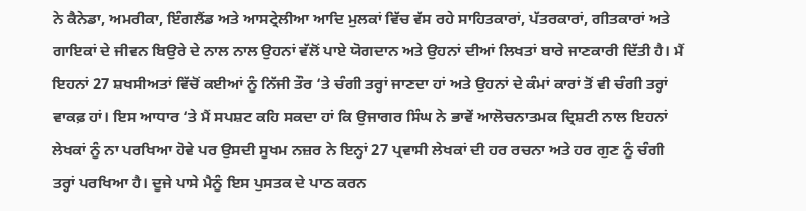ਨੇ ਕੈਨੇਡਾ, ਅਮਰੀਕਾ, ਇੰਗਲੈਂਡ ਅਤੇ ਆਸਟ੍ਰੇਲੀਆ ਆਦਿ ਮੁਲਕਾਂ ਵਿੱਚ ਵੱਸ ਰਹੇ ਸਾਹਿਤਕਾਰਾਂ, ਪੱਤਰਕਾਰਾਂ, ਗੀਤਕਾਰਾਂ ਅਤੇ ਗਾਇਕਾਂ ਦੇ ਜੀਵਨ ਬਿਉਰੇ ਦੇ ਨਾਲ ਨਾਲ ਉਹਨਾਂ ਵੱਲੋਂ ਪਾਏ ਯੋਗਦਾਨ ਅਤੇ ਉਹਨਾਂ ਦੀਆਂ ਲਿਖਤਾਂ ਬਾਰੇ ਜਾਣਕਾਰੀ ਦਿੱਤੀ ਹੈ। ਮੈਂ ਇਹਨਾਂ 27 ਸ਼ਖਸੀਅਤਾਂ ਵਿੱਚੋਂ ਕਈਆਂ ਨੂੰ ਨਿੱਜੀ ਤੌਰ ‘ਤੇ ਚੰਗੀ ਤਰ੍ਹਾਂ ਜਾਣਦਾ ਹਾਂ ਅਤੇ ਉਹਨਾਂ ਦੇ ਕੰਮਾਂ ਕਾਰਾਂ ਤੋਂ ਵੀ ਚੰਗੀ ਤਰ੍ਹਾਂ ਵਾਕਫ਼ ਹਾਂ। ਇਸ ਆਧਾਰ ‘ਤੇ ਮੈਂ ਸਪਸ਼ਟ ਕਹਿ ਸਕਦਾ ਹਾਂ ਕਿ ਉਜਾਗਰ ਸਿੰਘ ਨੇ ਭਾਵੇਂ ਆਲੋਚਨਾਤਮਕ ਦ੍ਰਿਸ਼ਟੀ ਨਾਲ ਇਹਨਾਂ ਲੇਖਕਾਂ ਨੂੰ ਨਾ ਪਰਖਿਆ ਹੋਵੇ ਪਰ ਉਸਦੀ ਸੂਖਮ ਨਜ਼ਰ ਨੇ ਇਨ੍ਹਾਂ 27 ਪ੍ਰਵਾਸੀ ਲੇਖਕਾਂ ਦੀ ਹਰ ਰਚਨਾ ਅਤੇ ਹਰ ਗੁਣ ਨੂੰ ਚੰਗੀ ਤਰ੍ਹਾਂ ਪਰਖਿਆ ਹੈ। ਦੂਜੇ ਪਾਸੇ ਮੈਨੂੰ ਇਸ ਪੁਸਤਕ ਦੇ ਪਾਠ ਕਰਨ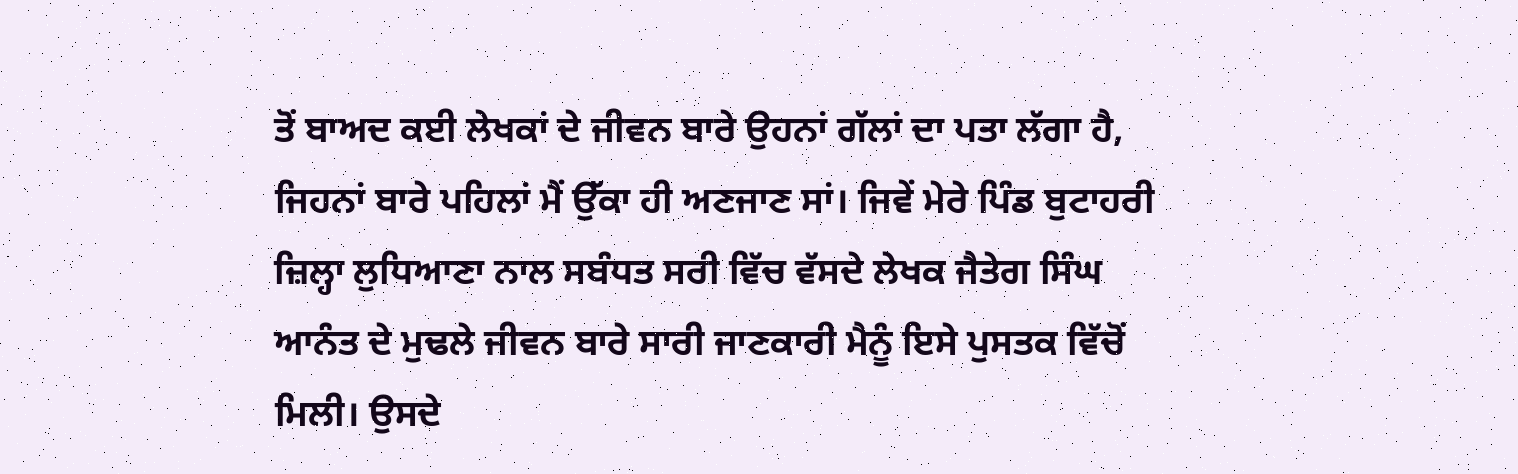ਤੋਂ ਬਾਅਦ ਕਈ ਲੇਖਕਾਂ ਦੇ ਜੀਵਨ ਬਾਰੇ ਉਹਨਾਂ ਗੱਲਾਂ ਦਾ ਪਤਾ ਲੱਗਾ ਹੈ, ਜਿਹਨਾਂ ਬਾਰੇ ਪਹਿਲਾਂ ਮੈਂ ਉੱਕਾ ਹੀ ਅਣਜਾਣ ਸਾਂ। ਜਿਵੇਂ ਮੇਰੇ ਪਿੰਡ ਬੁਟਾਹਰੀ ਜ਼ਿਲ੍ਹਾ ਲੁਧਿਆਣਾ ਨਾਲ ਸਬੰਧਤ ਸਰੀ ਵਿੱਚ ਵੱਸਦੇ ਲੇਖਕ ਜੈਤੇਗ ਸਿੰਘ ਆਨੰਤ ਦੇ ਮੁਢਲੇ ਜੀਵਨ ਬਾਰੇ ਸਾਰੀ ਜਾਣਕਾਰੀ ਮੈਨੂੰ ਇਸੇ ਪੁਸਤਕ ਵਿੱਚੋਂ ਮਿਲੀ। ਉਸਦੇ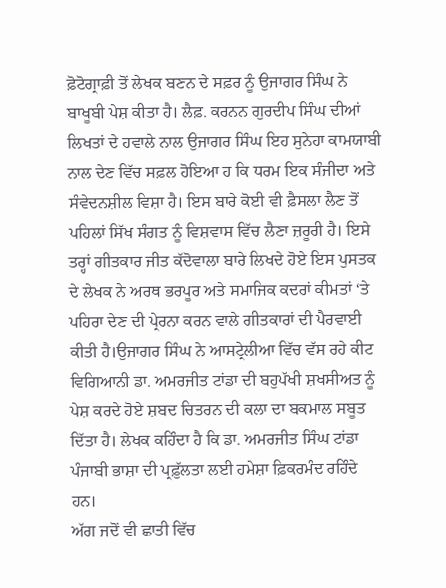ਫ਼ੋਟੋਗ੍ਰਾਫ਼ੀ ਤੋਂ ਲੇਖਕ ਬਣਨ ਦੇ ਸਫ਼ਰ ਨੂੰ ਉਜਾਗਰ ਸਿੰਘ ਨੇ ਬਾਖੂਬੀ ਪੇਸ਼ ਕੀਤਾ ਹੈ। ਲੈਫ਼. ਕਰਨਨ ਗੁਰਦੀਪ ਸਿੰਘ ਦੀਆਂ ਲਿਖਤਾਂ ਦੇ ਹਵਾਲੇ ਨਾਲ ਉਜਾਗਰ ਸਿੰਘ ਇਹ ਸੁਨੇਹਾ ਕਾਮਯਾਬੀ ਨਾਲ ਦੇਣ ਵਿੱਚ ਸਫ਼ਲ ਹੋਇਆ ਹ ਕਿ ਧਰਮ ਇਕ ਸੰਜੀਦਾ ਅਤੇ ਸੰਵੇਦਨਸ਼ੀਲ ਵਿਸ਼ਾ ਹੈ। ਇਸ ਬਾਰੇ ਕੋਈ ਵੀ ਫ਼ੈਸਲਾ ਲੈਣ ਤੋਂ ਪਹਿਲਾਂ ਸਿੱਖ ਸੰਗਤ ਨੂੰ ਵਿਸ਼ਵਾਸ ਵਿੱਚ ਲੈਣਾ ਜ਼ਰੂਰੀ ਹੈ। ਇਸੇ ਤਰ੍ਹਾਂ ਗੀਤਕਾਰ ਜੀਤ ਕੱਦੋਵਾਲਾ ਬਾਰੇ ਲਿਖਦੇ ਹੋਏ ਇਸ ਪੁਸਤਕ ਦੇ ਲੇਖਕ ਨੇ ਅਰਥ ਭਰਪੂਰ ਅਤੇ ਸਮਾਜਿਕ ਕਦਰਾਂ ਕੀਮਤਾਂ ‘ਤੇ ਪਹਿਰਾ ਦੇਣ ਦੀ ਪ੍ਰੇਰਨਾ ਕਰਨ ਵਾਲੇ ਗੀਤਕਾਰਾਂ ਦੀ ਪੈਰਵਾਈ ਕੀਤੀ ਹੈ।ਉਜਾਗਰ ਸਿੰਘ ਨੇ ਆਸਟ੍ਰੇਲੀਆ ਵਿੱਚ ਵੱਸ ਰਹੇ ਕੀਟ ਵਿਗਿਆਨੀ ਡਾ. ਅਮਰਜੀਤ ਟਾਂਡਾ ਦੀ ਬਹੁਪੱਖੀ ਸ਼ਖਸੀਅਤ ਨੂੰ ਪੇਸ਼ ਕਰਦੇ ਹੋਏ ਸ਼ਬਦ ਚਿਤਰਨ ਦੀ ਕਲਾ ਦਾ ਬਕਮਾਲ ਸਬੂਤ ਦਿੱਤਾ ਹੈ। ਲੇਖਕ ਕਹਿੰਦਾ ਹੈ ਕਿ ਡਾ. ਅਮਰਜੀਤ ਸਿੰਘ ਟਾਂਡਾ ਪੰਜਾਬੀ ਭਾਸ਼ਾ ਦੀ ਪ੍ਰਫ਼ੁੱਲਤਾ ਲਈ ਹਮੇਸ਼ਾ ਫ਼ਿਕਰਮੰਦ ਰਹਿੰਦੇ ਹਨ।
ਅੱਗ ਜਦੋਂ ਵੀ ਛਾਤੀ ਵਿੱਚ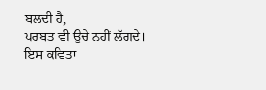ਬਲਦੀ ਹੈ,
ਪਰਬਤ ਵੀ ਉਚੇ ਨਹੀਂ ਲੱਗਦੇ।
ਇਸ ਕਵਿਤਾ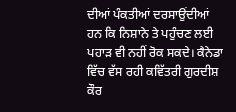ਦੀਆਂ ਪੰਕਤੀਆਂ ਦਰਸਾਉਂਦੀਆਂ ਹਨ ਕਿ ਨਿਸ਼ਾਨੇ ਤੇ ਪਹੁੰਚਣ ਲਈ ਪਹਾੜ ਵੀ ਨਹੀਂ ਰੋਕ ਸਕਦੇ। ਕੈਨੇਡਾ ਵਿੱਚ ਵੱਸ ਰਹੀ ਕਵਿੱਤਰੀ ਗੁਰਦੀਸ਼ ਕੌਰ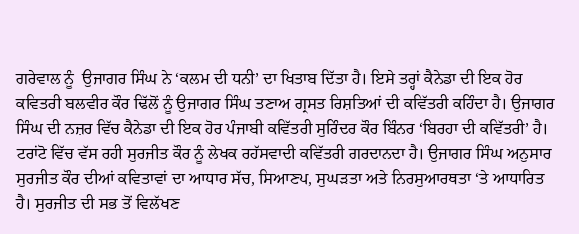ਗਰੇਵਾਲ ਨੂੰ  ਉਜਾਗਰ ਸਿੰਘ ਨੇ ‘ਕਲਮ ਦੀ ਧਨੀ’ ਦਾ ਖਿਤਾਬ ਦਿੱਤਾ ਹੈ। ਇਸੇ ਤਰ੍ਹਾਂ ਕੈਨੇਡਾ ਦੀ ਇਕ ਹੋਰ ਕਵਿਤਰੀ ਬਲਵੀਰ ਕੌਰ ਢਿੱਲੋਂ ਨੂੰ ਉਜਾਗਰ ਸਿੰਘ ਤਣਾਅ ਗ੍ਰਸਤ ਰਿਸ਼ਤਿਆਂ ਦੀ ਕਵਿੱਤਰੀ ਕਹਿੰਦਾ ਹੈ। ਉਜਾਗਰ ਸਿੰਘ ਦੀ ਨਜ਼ਰ ਵਿੱਚ ਕੈਨੇਡਾ ਦੀ ਇਕ ਹੋਰ ਪੰਜਾਬੀ ਕਵਿੱਤਰੀ ਸੁਰਿੰਦਰ ਕੌਰ ਬਿੰਨਰ ‘ਬਿਰਹਾ ਦੀ ਕਵਿੱਤਰੀ’ ਹੈ। ਟਰਾਂਟੋ ਵਿੱਚ ਵੱਸ ਰਹੀ ਸੁਰਜੀਤ ਕੌਰ ਨੂੰ ਲੇਖਕ ਰਹੱਸਵਾਦੀ ਕਵਿੱਤਰੀ ਗਰਦਾਨਦਾ ਹੈ। ਉਜਾਗਰ ਸਿੰਘ ਅਨੁਸਾਰ ਸੁਰਜੀਤ ਕੌਰ ਦੀਆਂ ਕਵਿਤਾਵਾਂ ਦਾ ਆਧਾਰ ਸੱਚ, ਸਿਆਣਪ, ਸੁਘੜਤਾ ਅਤੇ ਨਿਰਸੁਆਰਥਤਾ ‘ਤੇ ਆਧਾਰਿਤ ਹੈ। ਸੁਰਜੀਤ ਦੀ ਸਭ ਤੋਂ ਵਿਲੱਖਣ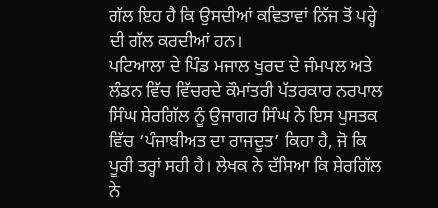ਗੱਲ ਇਹ ਹੈ ਕਿ ਉਸਦੀਆਂ ਕਵਿਤਾਵਾਂ ਨਿੱਜ ਤੋਂ ਪਰ੍ਹੇ ਦੀ ਗੱਲ ਕਰਦੀਆਂ ਹਨ।
ਪਟਿਆਲਾ ਦੇ ਪਿੰਡ ਮਜਾਲ ਖੁਰਦ ਦੇ ਜੰਮਪਲ ਅਤੇ ਲੰਡਨ ਵਿੱਚ ਵਿੱਚਰਦੇ ਕੌਮਾਂਤਰੀ ਪੱਤਰਕਾਰ ਨਰਪਾਲ ਸਿੰਘ ਸ਼ੇਰਗਿੱਲ ਨੂੰ ਉਜਾਗਰ ਸਿੰਘ ਨੇ ਇਸ ਪੁਸਤਕ ਵਿੱਚ ‘ਪੰਜਾਬੀਅਤ ਦਾ ਰਾਜਦੂਤ’ ਕਿਹਾ ਹੈ, ਜੋ ਕਿ ਪੂਰੀ ਤਰ੍ਹਾਂ ਸਹੀ ਹੈ। ਲੇਖਕ ਨੇ ਦੱਸਿਆ ਕਿ ਸ਼ੇਰਗਿੱਲ ਨੇ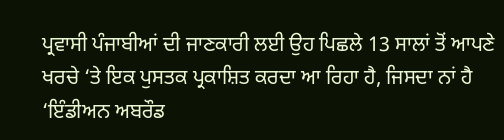ਪ੍ਰਵਾਸੀ ਪੰਜਾਬੀਆਂ ਦੀ ਜਾਣਕਾਰੀ ਲਈ ਉਹ ਪਿਛਲੇ 13 ਸਾਲਾਂ ਤੋਂ ਆਪਣੇ ਖਰਚੇ ‘ਤੇ ਇਕ ਪੁਸਤਕ ਪ੍ਰਕਾਸ਼ਿਤ ਕਰਦਾ ਆ ਰਿਹਾ ਹੈ, ਜਿਸਦਾ ਨਾਂ ਹੈ ‘ਇੰਡੀਅਨ ਅਬਰੌਡ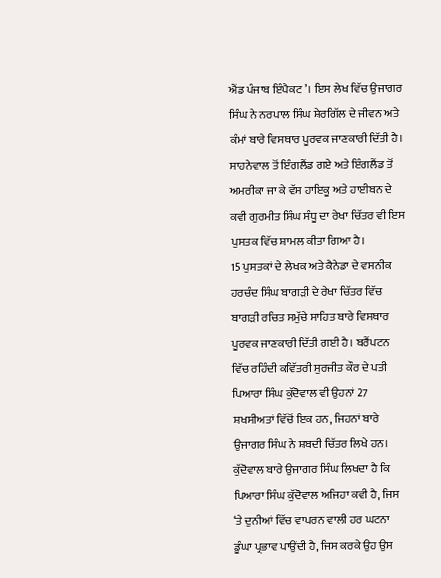ਐਂਡ ਪੰਜਾਬ ਇੰਪੈਕਟ’। ਇਸ ਲੇਖ ਵਿੱਚ ਉਜਾਗਰ ਸਿੰਘ ਨੇ ਨਰਪਾਲ ਸਿੰਘ ਸ਼ੇਰਗਿੱਲ ਦੇ ਜੀਵਨ ਅਤੇ ਕੰਮਾਂ ਬਾਰੇ ਵਿਸਥਾਰ ਪੂਰਵਕ ਜਾਣਕਾਰੀ ਦਿੱਤੀ ਹੈ। ਸਾਹਨੇਵਾਲ ਤੋਂ ਇੰਗਲੈਂਡ ਗਏ ਅਤੇ ਇੰਗਲੈਂਡ ਤੋਂ ਅਮਰੀਕਾ ਜਾ ਕੇ ਵੱਸ ਹਾਇਕੂ ਅਤੇ ਹਾਈਬਨ ਦੇ ਕਵੀ ਗੁਰਮੀਤ ਸਿੰਘ ਸੰਧੂ ਦਾ ਰੇਖਾ ਚਿੱਤਰ ਵੀ ਇਸ ਪੁਸਤਕ ਵਿੱਚ ਸ਼ਾਮਲ ਕੀਤਾ ਗਿਆ ਹੈ।
15 ਪੁਸਤਕਾਂ ਦੇ ਲੇਖਕ ਅਤੇ ਕੈਨੇਡਾ ਦੇ ਵਸਨੀਕ ਹਰਚੰਦ ਸਿੰਘ ਬਾਗੜੀ ਦੇ ਰੇਖਾ ਚਿੱਤਰ ਵਿੱਚ ਬਾਗੜੀ ਰਚਿਤ ਸਮੁੱਚੇ ਸਾਹਿਤ ਬਾਰੇ ਵਿਸਥਾਰ ਪੂਰਵਕ ਜਾਣਕਾਰੀ ਦਿੱਤੀ ਗਈ ਹੈ। ਬਰੈਂਪਟਨ ਵਿੱਚ ਰਹਿੰਦੀ ਕਵਿੱਤਰੀ ਸੁਰਜੀਤ ਕੌਰ ਦੇ ਪਤੀ ਪਿਆਰਾ ਸਿੰਘ ਕੁੱਦੋਵਾਲ ਵੀ ਉਹਨਾਂ 27 ਸ਼ਖਸੀਅਤਾਂ ਵਿੱਚੋਂ ਇਕ ਹਨ, ਜਿਹਨਾਂ ਬਾਰੇ ਉਜਾਗਰ ਸਿੰਘ ਨੇ ਸ਼ਬਦੀ ਚਿੱਤਰ ਲਿਖੇ ਹਨ। ਕੁੱਦੋਵਾਲ ਬਾਰੇ ਉਜਾਗਰ ਸਿੰਘ ਲਿਖਦਾ ਹੈ ਕਿ ਪਿਆਰਾ ਸਿੰਘ ਕੁੱਦੋਵਾਲ ਅਜਿਹਾ ਕਵੀ ਹੈ, ਜਿਸ ‘ਤੇ ਦੁਨੀਆਂ ਵਿੱਚ ਵਾਪਰਨ ਵਾਲੀ ਹਰ ਘਟਨਾ ਡੂੰਘਾ ਪ੍ਰਭਾਵ ਪਾਉਂਦੀ ਹੈ, ਜਿਸ ਕਰਕੇ ਉਹ ਉਸ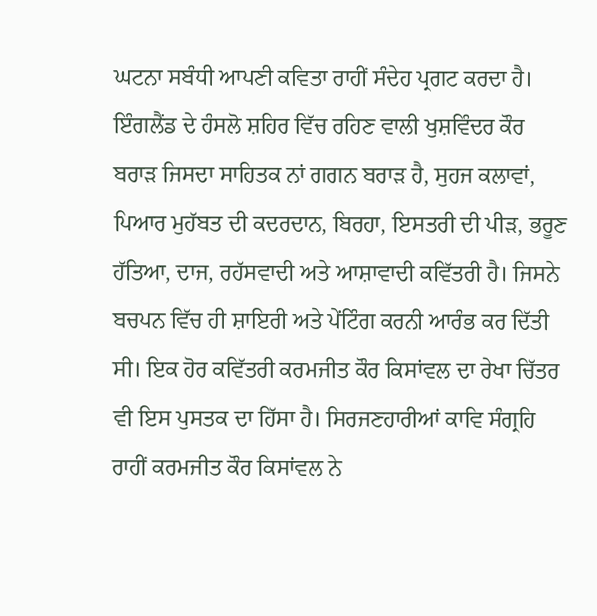ਘਟਨਾ ਸਬੰਧੀ ਆਪਣੀ ਕਵਿਤਾ ਰਾਹੀਂ ਸੰਦੇਹ ਪ੍ਰਗਟ ਕਰਦਾ ਹੈ। ਇੰਗਲੈਂਡ ਦੇ ਹੰਸਲੋ ਸ਼ਹਿਰ ਵਿੱਚ ਰਹਿਣ ਵਾਲੀ ਖੁਸ਼ਵਿੰਦਰ ਕੌਰ ਬਰਾੜ ਜਿਸਦਾ ਸਾਹਿਤਕ ਨਾਂ ਗਗਨ ਬਰਾੜ ਹੈ, ਸੁਹਜ ਕਲਾਵਾਂ, ਪਿਆਰ ਮੁਹੱਬਤ ਦੀ ਕਦਰਦਾਨ, ਬਿਰਹਾ, ਇਸਤਰੀ ਦੀ ਪੀੜ, ਭਰੂਣ ਹੱਤਿਆ, ਦਾਜ, ਰਹੱਸਵਾਦੀ ਅਤੇ ਆਸ਼ਾਵਾਦੀ ਕਵਿੱਤਰੀ ਹੈ। ਜਿਸਨੇ ਬਚਪਨ ਵਿੱਚ ਹੀ ਸ਼ਾਇਰੀ ਅਤੇ ਪੇਂਟਿੰਗ ਕਰਨੀ ਆਰੰਭ ਕਰ ਦਿੱਤੀ ਸੀ। ਇਕ ਹੋਰ ਕਵਿੱਤਰੀ ਕਰਮਜੀਤ ਕੌਰ ਕਿਸਾਂਵਲ ਦਾ ਰੇਖਾ ਚਿੱਤਰ ਵੀ ਇਸ ਪੁਸਤਕ ਦਾ ਹਿੱਸਾ ਹੈ। ਸਿਰਜਣਹਾਰੀਆਂ ਕਾਵਿ ਸੰਗ੍ਰਹਿ ਰਾਹੀਂ ਕਰਮਜੀਤ ਕੌਰ ਕਿਸਾਂਵਲ ਨੇ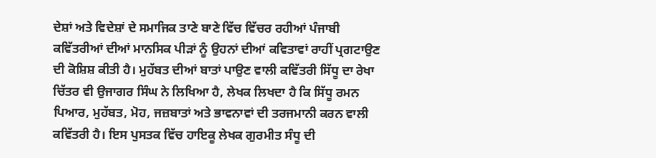ਦੇਸ਼ਾਂ ਅਤੇ ਵਿਦੇਸ਼ਾਂ ਦੇ ਸਮਾਜਿਕ ਤਾਣੇ ਬਾਣੇ ਵਿੱਚ ਵਿੱਚਰ ਰਹੀਆਂ ਪੰਜਾਬੀ ਕਵਿੱਤਰੀਆਂ ਦੀਆਂ ਮਾਨਸਿਕ ਪੀੜਾਂ ਨੂੰ ਉਹਨਾਂ ਦੀਆਂ ਕਵਿਤਾਵਾਂ ਰਾਹੀਂ ਪ੍ਰਗਟਾਉਣ ਦੀ ਕੋਸ਼ਿਸ਼ ਕੀਤੀ ਹੈ। ਮੁਹੱਬਤ ਦੀਆਂ ਬਾਤਾਂ ਪਾਉਣ ਵਾਲੀ ਕਵਿੱਤਰੀ ਸਿੱਧੂ ਦਾ ਰੇਖਾ ਚਿੱਤਰ ਵੀ ਉਜਾਗਰ ਸਿੰਘ ਨੇ ਲਿਖਿਆ ਹੈ, ਲੇਖਕ ਲਿਖਦਾ ਹੈ ਕਿ ਸਿੱਧੂ ਰਮਨ ਪਿਆਰ, ਮੁਹੱਬਤ, ਮੋਹ, ਜਜ਼ਬਾਤਾਂ ਅਤੇ ਭਾਵਨਾਵਾਂ ਦੀ ਤਰਜਮਾਨੀ ਕਰਨ ਵਾਲੀ ਕਵਿੱਤਰੀ ਹੈ। ਇਸ ਪੁਸਤਕ ਵਿੱਚ ਹਾਇਕੂ ਲੇਖਕ ਗੁਰਮੀਤ ਸੰਧੂ ਦੀ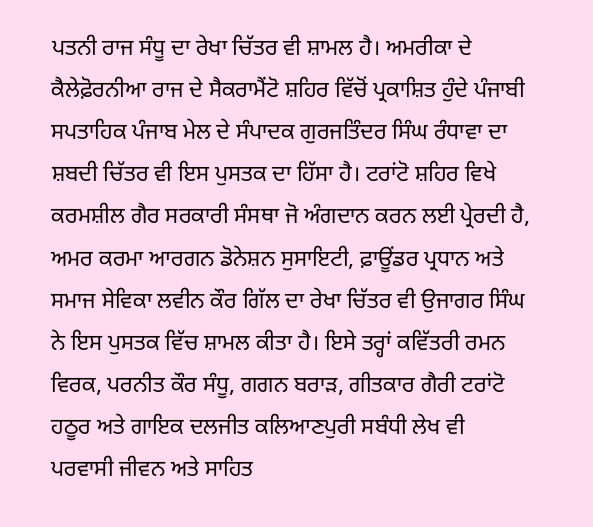ਪਤਨੀ ਰਾਜ ਸੰਧੂ ਦਾ ਰੇਖਾ ਚਿੱਤਰ ਵੀ ਸ਼ਾਮਲ ਹੈ। ਅਮਰੀਕਾ ਦੇ ਕੈਲੇਫ਼ੋਰਨੀਆ ਰਾਜ ਦੇ ਸੈਕਰਾਮੈਂਟੋ ਸ਼ਹਿਰ ਵਿੱਚੋਂ ਪ੍ਰਕਾਸ਼ਿਤ ਹੁੰਦੇ ਪੰਜਾਬੀ ਸਪਤਾਹਿਕ ਪੰਜਾਬ ਮੇਲ ਦੇ ਸੰਪਾਦਕ ਗੁਰਜਤਿੰਦਰ ਸਿੰਘ ਰੰਧਾਵਾ ਦਾ ਸ਼ਬਦੀ ਚਿੱਤਰ ਵੀ ਇਸ ਪੁਸਤਕ ਦਾ ਹਿੱਸਾ ਹੈ। ਟਰਾਂਟੋ ਸ਼ਹਿਰ ਵਿਖੇ ਕਰਮਸ਼ੀਲ ਗੈਰ ਸਰਕਾਰੀ ਸੰਸਥਾ ਜੋ ਅੰਗਦਾਨ ਕਰਨ ਲਈ ਪ੍ਰੇਰਦੀ ਹੈ, ਅਮਰ ਕਰਮਾ ਆਰਗਨ ਡੋਨੇਸ਼ਨ ਸੁਸਾਇਟੀ, ਫ਼ਾਊਂਡਰ ਪ੍ਰਧਾਨ ਅਤੇ ਸਮਾਜ ਸੇਵਿਕਾ ਲਵੀਨ ਕੌਰ ਗਿੱਲ ਦਾ ਰੇਖਾ ਚਿੱਤਰ ਵੀ ਉਜਾਗਰ ਸਿੰਘ ਨੇ ਇਸ ਪੁਸਤਕ ਵਿੱਚ ਸ਼ਾਮਲ ਕੀਤਾ ਹੈ। ਇਸੇ ਤਰ੍ਹਾਂ ਕਵਿੱਤਰੀ ਰਮਨ ਵਿਰਕ, ਪਰਨੀਤ ਕੌਰ ਸੰਧੂ, ਗਗਨ ਬਰਾੜ, ਗੀਤਕਾਰ ਗੈਰੀ ਟਰਾਂਟੋ ਹਠੂਰ ਅਤੇ ਗਾਇਕ ਦਲਜੀਤ ਕਲਿਆਣਪੁਰੀ ਸਬੰਧੀ ਲੇਖ ਵੀ ਪਰਵਾਸੀ ਜੀਵਨ ਅਤੇ ਸਾਹਿਤ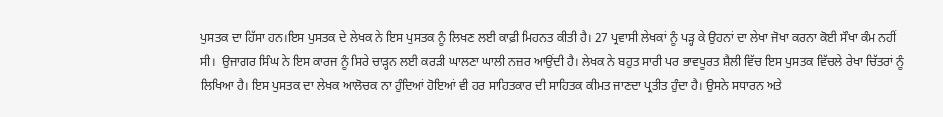ਪੁਸਤਕ ਦਾ ਹਿੱਸਾ ਹਨ।ਇਸ ਪੁਸਤਕ ਦੇ ਲੇਖਕ ਨੇ ਇਸ ਪੁਸਤਕ ਨੂੰ ਲਿਖਣ ਲਈ ਕਾਫ਼ੀ ਮਿਹਨਤ ਕੀਤੀ ਹੈ। 27 ਪ੍ਰਵਾਸੀ ਲੇਖਕਾਂ ਨੂੰ ਪੜ੍ਹ ਕੇ ਉਹਨਾਂ ਦਾ ਲੇਖਾ ਜੋਖਾ ਕਰਨਾ ਕੋਈ ਸੌਖਾ ਕੰਮ ਨਹੀਂ ਸੀ।  ਉਜਾਗਰ ਸਿੰਘ ਨੇ ਇਸ ਕਾਰਜ ਨੂੰ ਸਿਰੇ ਚਾੜ੍ਹਨ ਲਈ ਕਰੜੀ ਘਾਲਣਾ ਘਾਲੀ ਨਜ਼ਰ ਆਉਂਦੀ ਹੈ। ਲੇਖਕ ਨੇ ਬਹੁਤ ਸਾਰੀ ਪਰ ਭਾਵਪੂਰਤ ਸ਼ੈਲੀ ਵਿੱਚ ਇਸ ਪੁਸਤਕ ਵਿੱਚਲੇ ਰੇਖਾ ਚਿੱਤਰਾਂ ਨੂੰ ਲਿਖਿਆ ਹੈ। ਇਸ ਪੁਸਤਕ ਦਾ ਲੇਖਕ ਆਲੋਚਕ ਨਾ ਹੁੰਦਿਆਂ ਹੋਇਆਂ ਵੀ ਹਰ ਸਾਹਿਤਕਾਰ ਦੀ ਸਾਹਿਤਕ ਕੀਮਤ ਜਾਣਦਾ ਪ੍ਰਤੀਤ ਹੁੰਦਾ ਹੈ। ਉਸਨੇ ਸਧਾਰਨ ਅਤੇ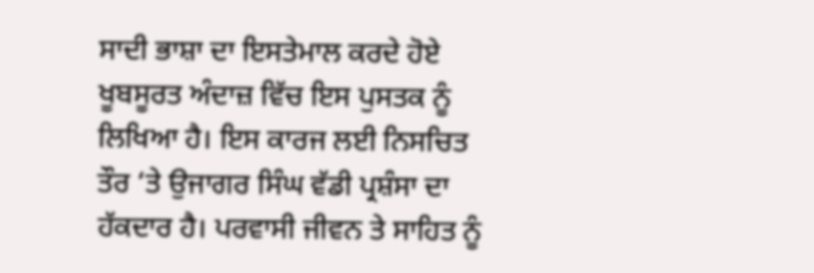ਸਾਦੀ ਭਾਸ਼ਾ ਦਾ ਇਸਤੇਮਾਲ ਕਰਦੇ ਹੋਏ ਖੂਬਸੂਰਤ ਅੰਦਾਜ਼ ਵਿੱਚ ਇਸ ਪੁਸਤਕ ਨੂੰ ਲਿਖਿਆ ਹੈ। ਇਸ ਕਾਰਜ ਲਈ ਨਿਸਚਿਤ ਤੌਰ ‘ਤੇ ਉਜਾਗਰ ਸਿੰਘ ਵੱਡੀ ਪ੍ਰਸ਼ੰਸਾ ਦਾ ਹੱਕਦਾਰ ਹੈ। ਪਰਵਾਸੀ ਜੀਵਨ ਤੇ ਸਾਹਿਤ ਨੂੰ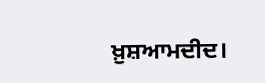ਖ਼ੁਸ਼ਆਮਦੀਦ।